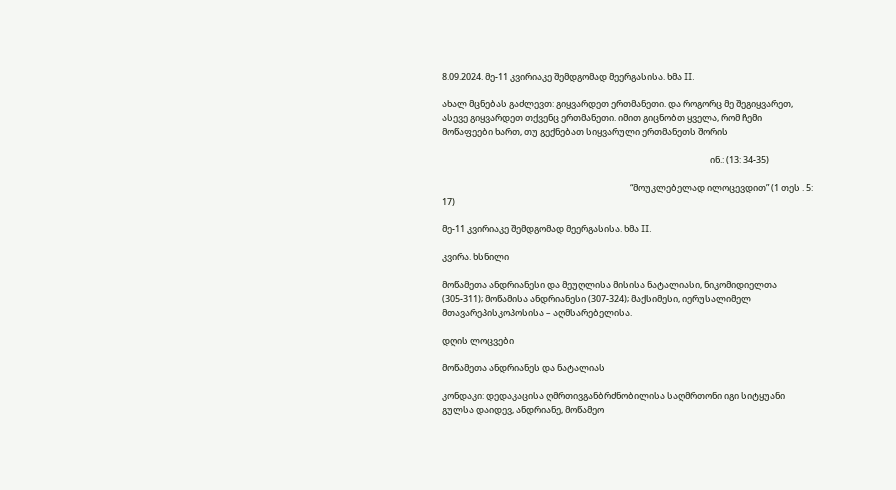8.09.2024. მე-11 კვირიაკე შემდგომად მეერგასისა. ხმა II.

ახალ მცნებას გაძლევთ: გიყვარდეთ ერთმანეთი. და როგორც მე შეგიყვარეთ, ასევე გიყვარდეთ თქვენც ერთმანეთი. იმით გიცნობთ ყველა, რომ ჩემი მოწაფეები ხართ, თუ გექნებათ სიყვარული ერთმანეთს შორის

                                                                                                                                      ინ.: (13: 34-35)

                                                                                              “მოუკლებელად ილოცევდით” (1 თეს . 5: 17)

მე-11 კვირიაკე შემდგომად მეერგასისა. ხმა II.

კვირა. ხსნილი

მოწამეთა ანდრიანესი და მეუღლისა მისისა ნატალიასი, ნიკომიდიელთა (305-311); მოწამისა ანდრიანესი (307-324); მაქსიმესი, იერუსალიმელ მთავარეპისკოპოსისა – აღმსარებელისა.

დღის ლოცვები

მოწამეთა ანდრიანეს და ნატალიას

კონდაკი: დედაკაცისა ღმრთივგანბრძნობილისა საღმრთონი იგი სიტყუანი გულსა დაიდევ, ანდრიანე, მოწამეო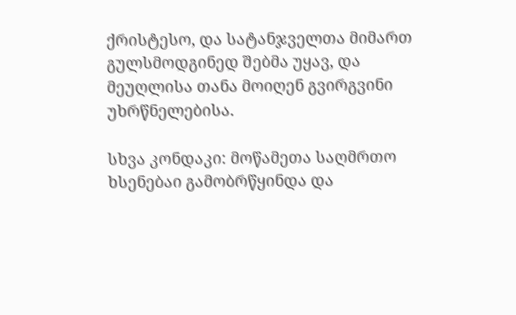ქრისტესო, და სატანჯველთა მიმართ გულსმოდგინედ შებმა უყავ, და მეუღლისა თანა მოიღენ გვირგვინი უხრწნელებისა.

სხვა კონდაკი: მოწამეთა საღმრთო ხსენებაი გამობრწყინდა და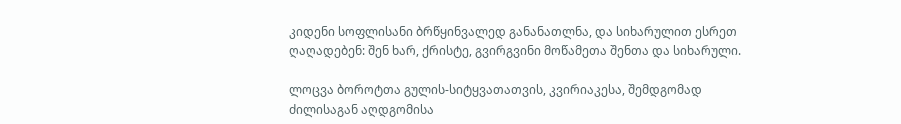კიდენი სოფლისანი ბრწყინვალედ განანათლნა, და სიხარულით ესრეთ ღაღადებენ: შენ ხარ, ქრისტე, გვირგვინი მოწამეთა შენთა და სიხარული.

ლოცვა ბოროტთა გულის-სიტყვათათვის, კვირიაკესა, შემდგომად ძილისაგან აღდგომისა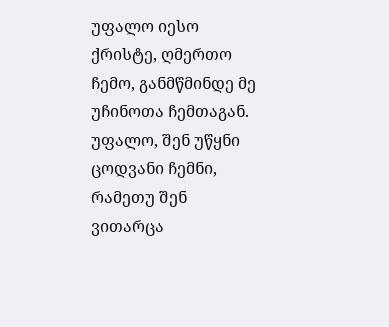უფალო იესო ქრისტე, ღმერთო ჩემო, განმწმინდე მე უჩინოთა ჩემთაგან. უფალო, შენ უწყნი ცოდვანი ჩემნი, რამეთუ შენ ვითარცა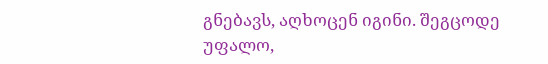გნებავს, აღხოცენ იგინი. შეგცოდე უფალო,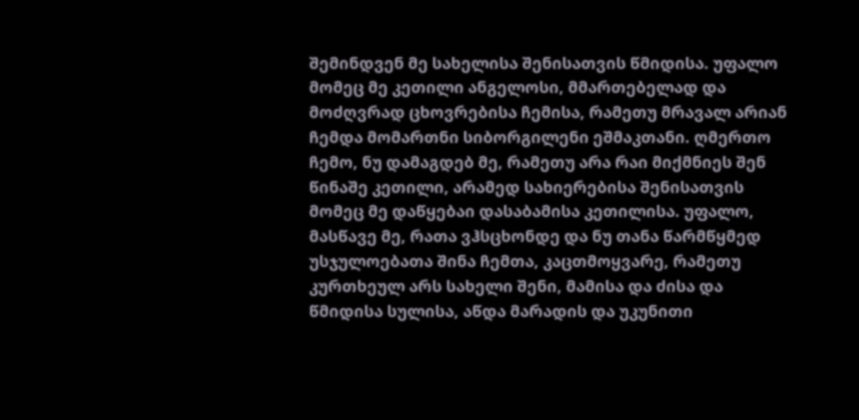შემინდვენ მე სახელისა შენისათვის წმიდისა. უფალო მომეც მე კეთილი ანგელოსი, მმართებელად და მოძღვრად ცხოვრებისა ჩემისა, რამეთუ მრავალ არიან ჩემდა მომართნი სიბორგილენი ეშმაკთანი. ღმერთო ჩემო, ნუ დამაგდებ მე, რამეთუ არა რაი მიქმნიეს შენ წინაშე კეთილი, არამედ სახიერებისა შენისათვის მომეც მე დაწყებაი დასაბამისა კეთილისა. უფალო, მასწავე მე, რათა ვჰსცხონდე და ნუ თანა წარმწყმედ უსჯულოებათა შინა ჩემთა, კაცთმოყვარე, რამეთუ კურთხეულ არს სახელი შენი, მამისა და ძისა და წმიდისა სულისა, აწდა მარადის და უკუნითი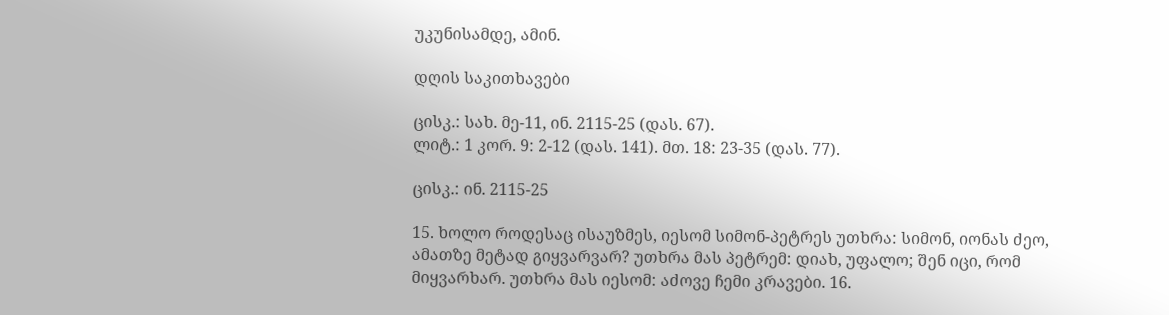უკუნისამდე, ამინ.

დღის საკითხავები

ცისკ.: სახ. მე-11, ინ. 2115-25 (დას. 67).
ლიტ.: 1 კორ. 9: 2-12 (დას. 141). მთ. 18: 23-35 (დას. 77).

ცისკ.: ინ. 2115-25

15. ხოლო როდესაც ისაუზმეს, იესომ სიმონ-პეტრეს უთხრა: სიმონ, იონას ძეო, ამათზე მეტად გიყვარვარ? უთხრა მას პეტრემ: დიახ, უფალო; შენ იცი, რომ მიყვარხარ. უთხრა მას იესომ: აძოვე ჩემი კრავები. 16.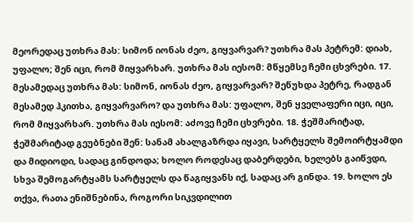მეორედაც უთხრა მას: სიმონ იონას ძეო, გიყვარვარ? უთხრა მას პეტრემ: დიახ, უფალო; შენ იცი, რომ მიყვარხარ. უთხრა მას იესომ: მწყემსე ჩემი ცხვრები. 17. მესამედაც უთხრა მას: სიმონ, იონას ძეო, გიყვარვარ? შეწუხდა პეტრე, რადგან მესამედ ჰკითხა, გიყვარვარო? და უთხრა მას: უფალო, შენ ყველაფერი იცი, იცი, რომ მიყვარხარ. უთხრა მას იესომ: აძოვე ჩემი ცხვრები. 18. ჭეშმარიტად, ჭეშმარიტად გეუბნები შენ: სანამ ახალგაზრდა იყავი, სარტყელს შემოირტყამდი და მიდიოდი, სადაც გინდოდა; ხოლო როდესაც დაბერდები, ხელებს გაიწვდი, სხვა შემოგარტყამს სარტყელს და წაგიყვანს იქ, სადაც არ გინდა. 19. ხოლო ეს თქვა, რათა ენიშნებინა, როგორი სიკვდილით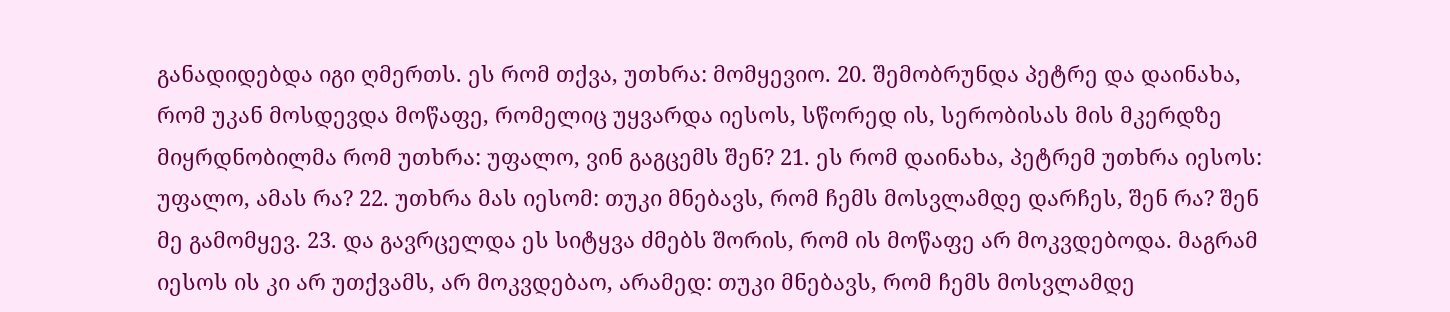განადიდებდა იგი ღმერთს. ეს რომ თქვა, უთხრა: მომყევიო. 20. შემობრუნდა პეტრე და დაინახა, რომ უკან მოსდევდა მოწაფე, რომელიც უყვარდა იესოს, სწორედ ის, სერობისას მის მკერდზე მიყრდნობილმა რომ უთხრა: უფალო, ვინ გაგცემს შენ? 21. ეს რომ დაინახა, პეტრემ უთხრა იესოს: უფალო, ამას რა? 22. უთხრა მას იესომ: თუკი მნებავს, რომ ჩემს მოსვლამდე დარჩეს, შენ რა? შენ მე გამომყევ. 23. და გავრცელდა ეს სიტყვა ძმებს შორის, რომ ის მოწაფე არ მოკვდებოდა. მაგრამ იესოს ის კი არ უთქვამს, არ მოკვდებაო, არამედ: თუკი მნებავს, რომ ჩემს მოსვლამდე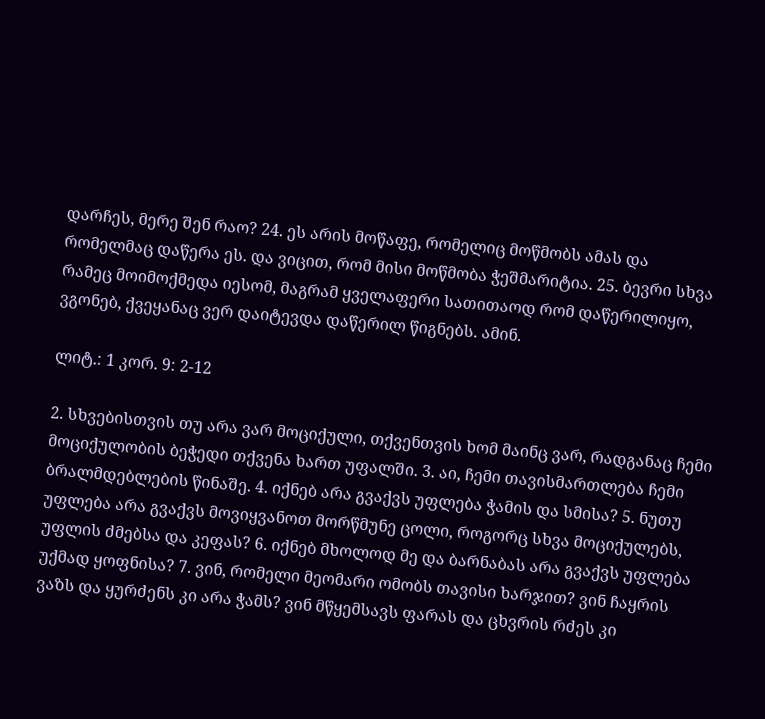დარჩეს, მერე შენ რაო? 24. ეს არის მოწაფე, რომელიც მოწმობს ამას და რომელმაც დაწერა ეს. და ვიცით, რომ მისი მოწმობა ჭეშმარიტია. 25. ბევრი სხვა რამეც მოიმოქმედა იესომ, მაგრამ ყველაფერი სათითაოდ რომ დაწერილიყო, ვგონებ, ქვეყანაც ვერ დაიტევდა დაწერილ წიგნებს. ამინ.

ლიტ.: 1 კორ. 9: 2-12

2. სხვებისთვის თუ არა ვარ მოციქული, თქვენთვის ხომ მაინც ვარ, რადგანაც ჩემი მოციქულობის ბეჭედი თქვენა ხართ უფალში. 3. აი, ჩემი თავისმართლება ჩემი ბრალმდებლების წინაშე. 4. იქნებ არა გვაქვს უფლება ჭამის და სმისა? 5. ნუთუ უფლება არა გვაქვს მოვიყვანოთ მორწმუნე ცოლი, როგორც სხვა მოციქულებს, უფლის ძმებსა და კეფას? 6. იქნებ მხოლოდ მე და ბარნაბას არა გვაქვს უფლება უქმად ყოფნისა? 7. ვინ, რომელი მეომარი ომობს თავისი ხარჯით? ვინ ჩაყრის ვაზს და ყურძენს კი არა ჭამს? ვინ მწყემსავს ფარას და ცხვრის რძეს კი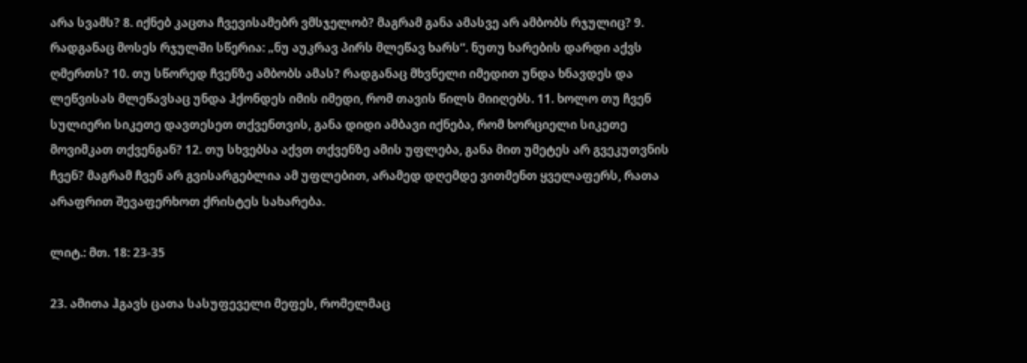არა სვამს? 8. იქნებ კაცთა ჩვევისამებრ ვმსჯელობ? მაგრამ განა ამასვე არ ამბობს რჯულიც? 9. რადგანაც მოსეს რჯულში სწერია: „ნუ აუკრავ პირს მლეწავ ხარს“. ნუთუ ხარების დარდი აქვს ღმერთს? 10. თუ სწორედ ჩვენზე ამბობს ამას? რადგანაც მხვნელი იმედით უნდა ხნავდეს და ლეწვისას მლეწავსაც უნდა ჰქონდეს იმის იმედი, რომ თავის წილს მიიღებს. 11. ხოლო თუ ჩვენ სულიერი სიკეთე დავთესეთ თქვენთვის, განა დიდი ამბავი იქნება, რომ ხორციელი სიკეთე მოვიმკათ თქვენგან? 12. თუ სხვებსა აქვთ თქვენზე ამის უფლება, განა მით უმეტეს არ გვეკუთვნის ჩვენ? მაგრამ ჩვენ არ გვისარგებლია ამ უფლებით, არამედ დღემდე ვითმენთ ყველაფერს, რათა არაფრით შევაფერხოთ ქრისტეს სახარება.

ლიტ.: მთ. 18: 23-35

23. ამითა ჰგავს ცათა სასუფეველი მეფეს, რომელმაც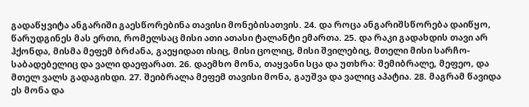გადაწყვიტა ანგარიში გაესწორებინა თავისი მონებისათვის. 24. და როცა ანგარიშსწორება დაიწყო, წარუდგინეს მას ერთი, რომელსაც მისი ათი ათასი ტალანტი ემართა. 25. და რაკი გადახდის თავი არ ჰქონდა, მისმა მეფემ ბრძანა, გაეყიდათ ისიც, მისი ცოლიც, მისი შვილებიც, მთელი მისი სარჩო-საბადებელიც და ვალი დაეფარათ. 26. დაემხო მონა, თაყვანი სცა და უთხრა: შემიბრალე, მეფეო, და მთელ ვალს გადაგიხდი. 27. შეიბრალა მეფემ თავისი მონა, გაუშვა და ვალიც აპატია. 28. მაგრამ წავიდა ეს მონა და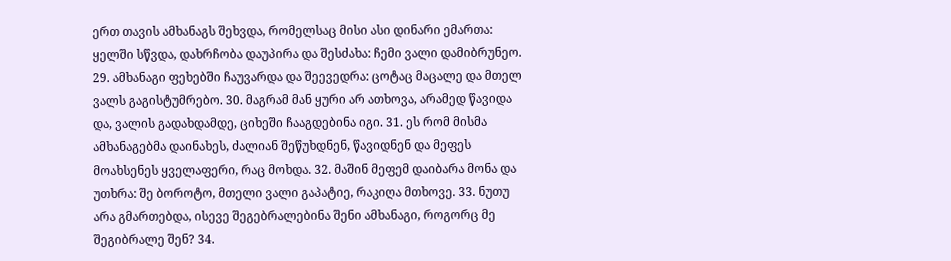ერთ თავის ამხანაგს შეხვდა, რომელსაც მისი ასი დინარი ემართა: ყელში სწვდა, დახრჩობა დაუპირა და შესძახა: ჩემი ვალი დამიბრუნეო. 29. ამხანაგი ფეხებში ჩაუვარდა და შეევედრა: ცოტაც მაცალე და მთელ ვალს გაგისტუმრებო. 30. მაგრამ მან ყური არ ათხოვა, არამედ წავიდა და, ვალის გადახდამდე, ციხეში ჩააგდებინა იგი. 31. ეს რომ მისმა ამხანაგებმა დაინახეს, ძალიან შეწუხდნენ, წავიდნენ და მეფეს მოახსენეს ყველაფერი, რაც მოხდა. 32. მაშინ მეფემ დაიბარა მონა და უთხრა: შე ბოროტო, მთელი ვალი გაპატიე, რაკიღა მთხოვე. 33. ნუთუ არა გმართებდა, ისევე შეგებრალებინა შენი ამხანაგი, როგორც მე შეგიბრალე შენ? 34.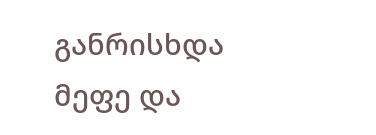განრისხდა მეფე და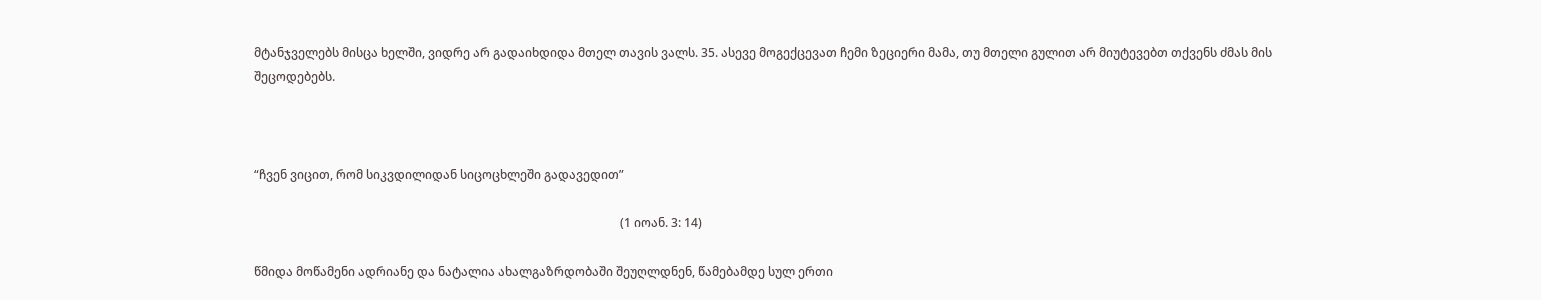მტანჯველებს მისცა ხელში, ვიდრე არ გადაიხდიდა მთელ თავის ვალს. 35. ასევე მოგექცევათ ჩემი ზეციერი მამა, თუ მთელი გულით არ მიუტევებთ თქვენს ძმას მის შეცოდებებს.



“ჩვენ ვიცით, რომ სიკვდილიდან სიცოცხლეში გადავედით”

                                                                                                                          (1 იოან. 3: 14)

წმიდა მოწამენი ადრიანე და ნატალია ახალგაზრდობაში შეუღლდნენ, წამებამდე სულ ერთი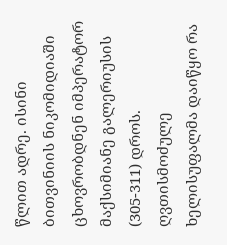წლით ადრე. ისინი ბითვინიის ნიკომიდიაში ცხოვრობდნენ იმპერატორ მაქსიმიანე გალერიუსის (305-311) დროს. ღვთისმოძულე ხელისუფალმა დაიწყო რა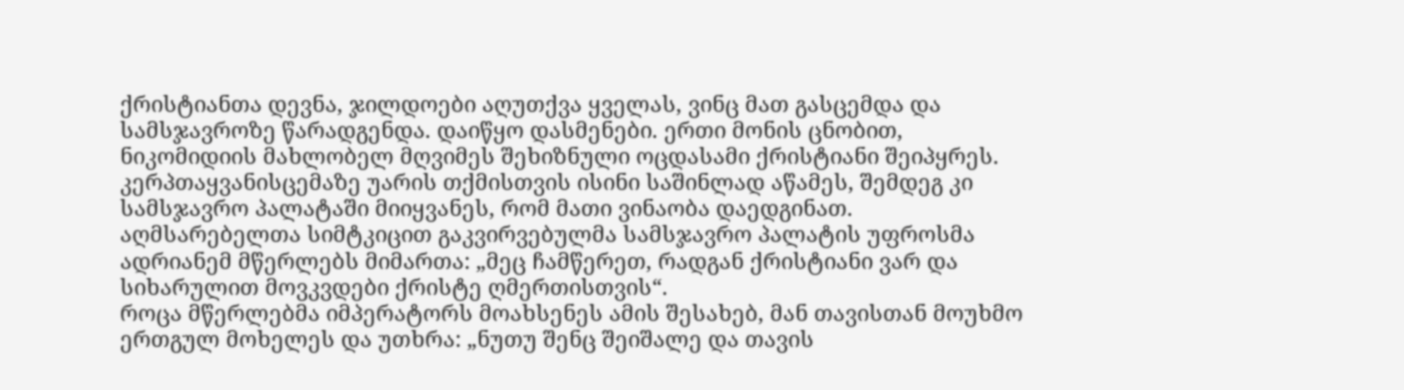ქრისტიანთა დევნა, ჯილდოები აღუთქვა ყველას, ვინც მათ გასცემდა და სამსჯავროზე წარადგენდა. დაიწყო დასმენები. ერთი მონის ცნობით, ნიკომიდიის მახლობელ მღვიმეს შეხიზნული ოცდასამი ქრისტიანი შეიპყრეს. კერპთაყვანისცემაზე უარის თქმისთვის ისინი საშინლად აწამეს, შემდეგ კი სამსჯავრო პალატაში მიიყვანეს, რომ მათი ვინაობა დაედგინათ. აღმსარებელთა სიმტკიცით გაკვირვებულმა სამსჯავრო პალატის უფროსმა ადრიანემ მწერლებს მიმართა: „მეც ჩამწერეთ, რადგან ქრისტიანი ვარ და სიხარულით მოვკვდები ქრისტე ღმერთისთვის“.
როცა მწერლებმა იმპერატორს მოახსენეს ამის შესახებ, მან თავისთან მოუხმო ერთგულ მოხელეს და უთხრა: „ნუთუ შენც შეიშალე და თავის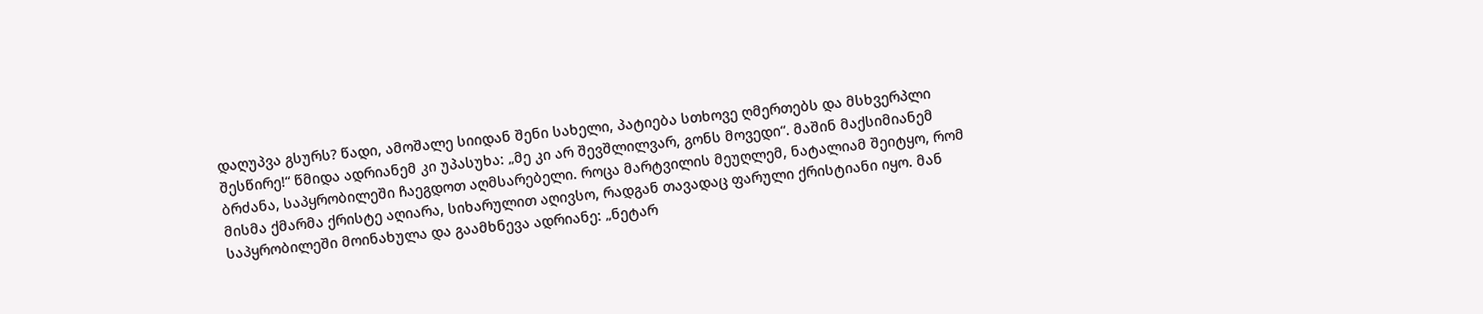დაღუპვა გსურს? წადი, ამოშალე სიიდან შენი სახელი, პატიება სთხოვე ღმერთებს და მსხვერპლი შესწირე!“ წმიდა ადრიანემ კი უპასუხა: „მე კი არ შევშლილვარ, გონს მოვედი“. მაშინ მაქსიმიანემ ბრძანა, საპყრობილეში ჩაეგდოთ აღმსარებელი. როცა მარტვილის მეუღლემ, ნატალიამ შეიტყო, რომ მისმა ქმარმა ქრისტე აღიარა, სიხარულით აღივსო, რადგან თავადაც ფარული ქრისტიანი იყო. მან საპყრობილეში მოინახულა და გაამხნევა ადრიანე: „ნეტარ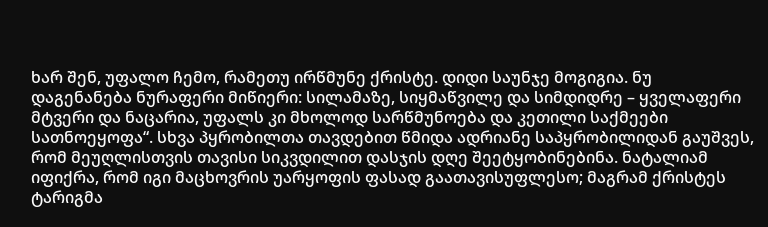ხარ შენ, უფალო ჩემო, რამეთუ ირწმუნე ქრისტე. დიდი საუნჯე მოგიგია. ნუ დაგენანება ნურაფერი მიწიერი: სილამაზე, სიყმაწვილე და სიმდიდრე – ყველაფერი მტვერი და ნაცარია, უფალს კი მხოლოდ სარწმუნოება და კეთილი საქმეები სათნოეყოფა“. სხვა პყრობილთა თავდებით წმიდა ადრიანე საპყრობილიდან გაუშვეს, რომ მეუღლისთვის თავისი სიკვდილით დასჯის დღე შეეტყობინებინა. ნატალიამ იფიქრა, რომ იგი მაცხოვრის უარყოფის ფასად გაათავისუფლესო; მაგრამ ქრისტეს ტარიგმა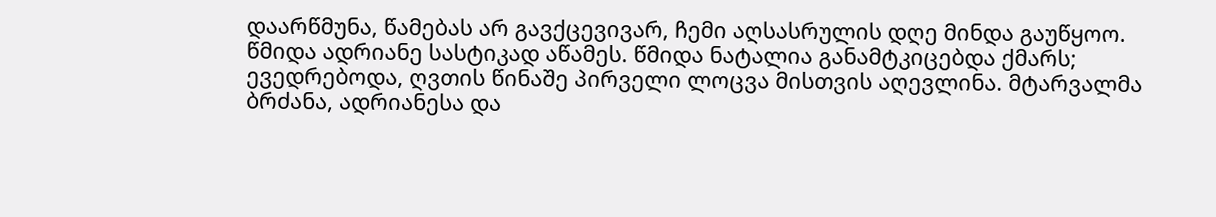დაარწმუნა, წამებას არ გავქცევივარ, ჩემი აღსასრულის დღე მინდა გაუწყოო.
წმიდა ადრიანე სასტიკად აწამეს. წმიდა ნატალია განამტკიცებდა ქმარს; ევედრებოდა, ღვთის წინაშე პირველი ლოცვა მისთვის აღევლინა. მტარვალმა ბრძანა, ადრიანესა და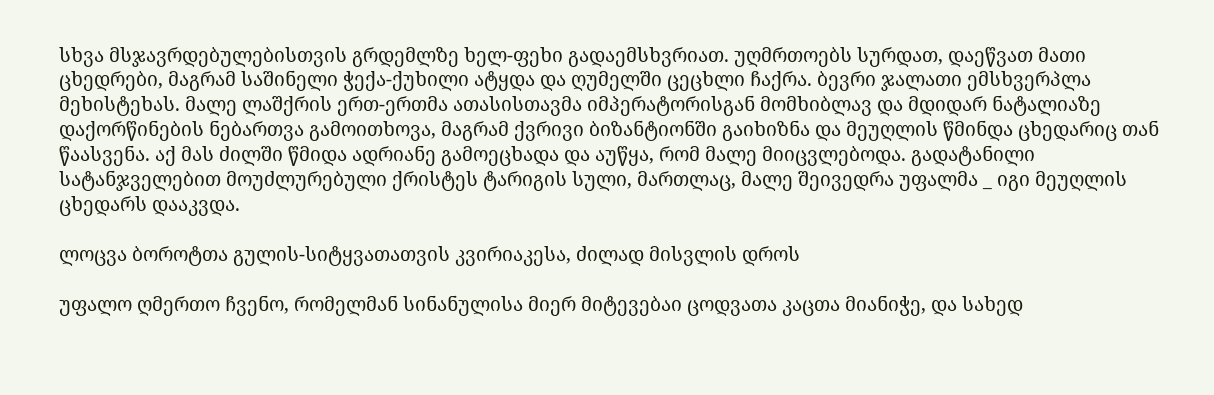სხვა მსჯავრდებულებისთვის გრდემლზე ხელ-ფეხი გადაემსხვრიათ. უღმრთოებს სურდათ, დაეწვათ მათი ცხედრები, მაგრამ საშინელი ჭექა-ქუხილი ატყდა და ღუმელში ცეცხლი ჩაქრა. ბევრი ჯალათი ემსხვერპლა მეხისტეხას. მალე ლაშქრის ერთ-ერთმა ათასისთავმა იმპერატორისგან მომხიბლავ და მდიდარ ნატალიაზე დაქორწინების ნებართვა გამოითხოვა, მაგრამ ქვრივი ბიზანტიონში გაიხიზნა და მეუღლის წმინდა ცხედარიც თან წაასვენა. აქ მას ძილში წმიდა ადრიანე გამოეცხადა და აუწყა, რომ მალე მიიცვლებოდა. გადატანილი სატანჯველებით მოუძლურებული ქრისტეს ტარიგის სული, მართლაც, მალე შეივედრა უფალმა _ იგი მეუღლის ცხედარს დააკვდა.

ლოცვა ბოროტთა გულის-სიტყვათათვის კვირიაკესა, ძილად მისვლის დროს

უფალო ღმერთო ჩვენო, რომელმან სინანულისა მიერ მიტევებაი ცოდვათა კაცთა მიანიჭე, და სახედ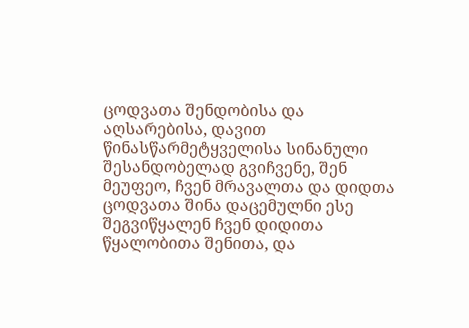ცოდვათა შენდობისა და აღსარებისა, დავით წინასწარმეტყველისა სინანული შესანდობელად გვიჩვენე, შენ მეუფეო, ჩვენ მრავალთა და დიდთა ცოდვათა შინა დაცემულნი ესე შეგვიწყალენ ჩვენ დიდითა წყალობითა შენითა, და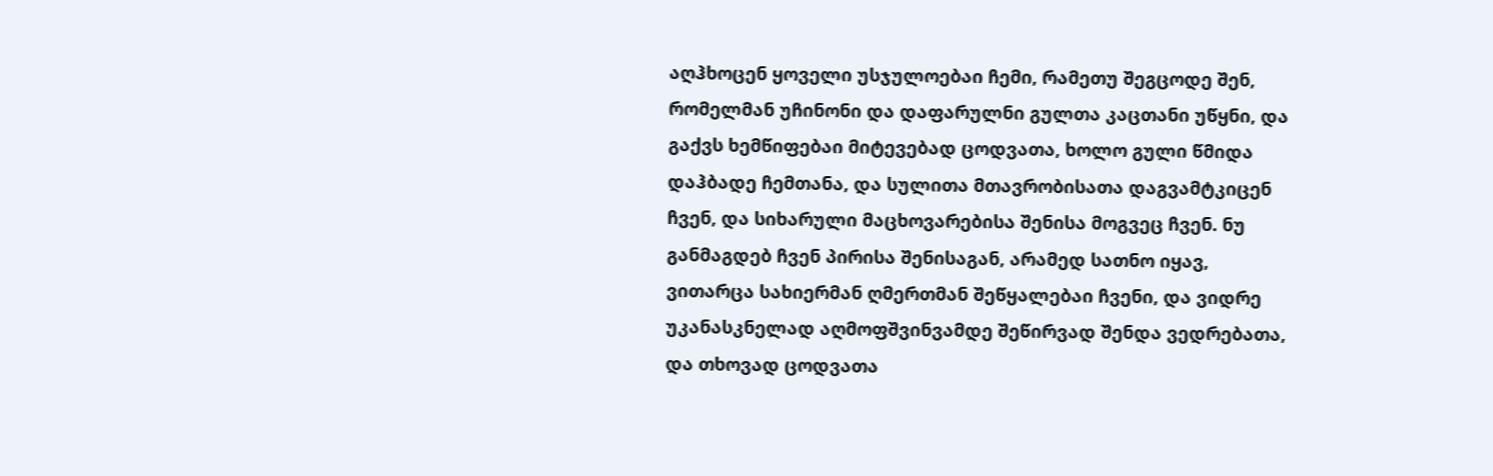აღჰხოცენ ყოველი უსჯულოებაი ჩემი, რამეთუ შეგცოდე შენ, რომელმან უჩინონი და დაფარულნი გულთა კაცთანი უწყნი, და გაქვს ხემწიფებაი მიტევებად ცოდვათა, ხოლო გული წმიდა დაჰბადე ჩემთანა, და სულითა მთავრობისათა დაგვამტკიცენ ჩვენ, და სიხარული მაცხოვარებისა შენისა მოგვეც ჩვენ. ნუ განმაგდებ ჩვენ პირისა შენისაგან, არამედ სათნო იყავ, ვითარცა სახიერმან ღმერთმან შეწყალებაი ჩვენი, და ვიდრე უკანასკნელად აღმოფშვინვამდე შეწირვად შენდა ვედრებათა, და თხოვად ცოდვათა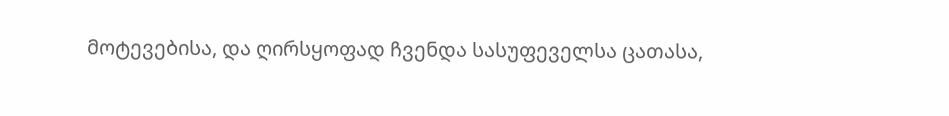მოტევებისა, და ღირსყოფად ჩვენდა სასუფეველსა ცათასა,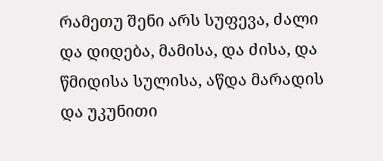რამეთუ შენი არს სუფევა, ძალი და დიდება, მამისა, და ძისა, და წმიდისა სულისა, აწდა მარადის და უკუნითი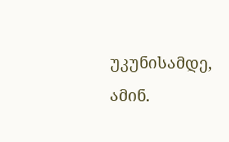უკუნისამდე, ამინ.